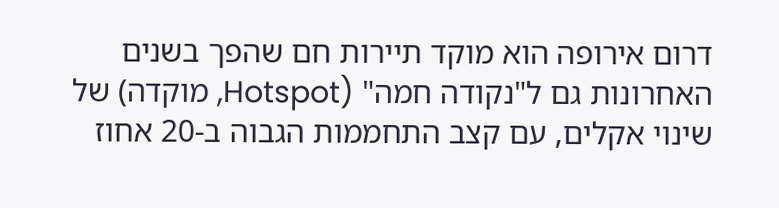דרום אירופה הוא מוקד תיירות חם שהפך בשנים האחרונות גם ל"נקודה חמה" (Hotspot, מוקדה) של שינוי אקלים, עם קצב התחממות הגבוה ב-20 אחוז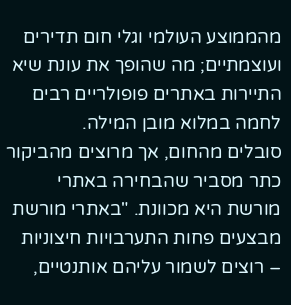מהממוצע העולמי וגלי חום תדירים ועוצמתיים; מה שהופך את עונת שיא התיירות באתרים פופולריים רבים לחמה במלוא מובן המילה.
סובלים מהחום, אך מרוצים מהביקור
כתר מסביר שהבחירה באתרי מורשת היא מכוונת. "באתרי מורשת מבצעים פחות התערבויות חיצוניות – רוצים לשמור עליהם אותנטיים,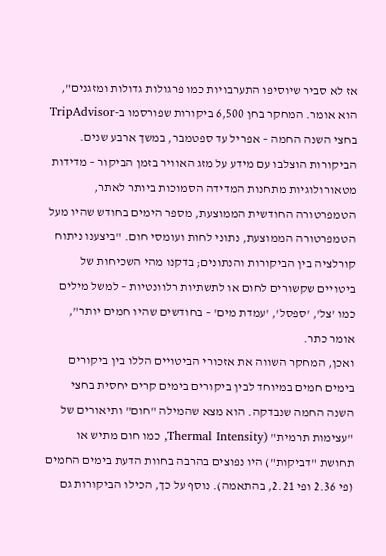אז לא סביר שיוסיפו התערבויות כמו פרגולות גדולות ומזגנים", הוא אומר. המחקר בחן 6,500 ביקורות שפורסמו ב-TripAdvisor בחצי השנה החמה – אפריל עד ספטמבר, במשך ארבע שנים. הביקורות הוצלבו עם מידע על מזג האוויר בזמן הביקור – מדידות מטאורולוגיות מתחנות המדידה הסמוכות ביותר לאתר, הטמפרטורה החודשית הממוצעת, מספר הימים בחודש שהיו מעל הטמפרטורה הממוצעת, נתוני לחות ועומסי חום. "ביצענו ניתוח קורלציה בין הביקורות והנתונים; בדקנו מהי השכיחות של ביטויים שקשורים לחום או לתשתיות רלוונטיות – למשל מילים כמו 'צל', 'ספסל', 'עמדת מים' – בחודשים שהיו חמים יותר", אומר כתר.
ואכן, המחקר השווה את אזכורי הביטויים הללו בין ביקורים בימים חמים במיוחד לבין ביקורים בימים קרים יחסית בחצי השנה החמה שנבדקה. הוא מצא שהמילה "חום" ותיאורים של "עצימות תרמית" (Thermal Intensity, כמו חום מתיש או תחושת "דביקות") היו נפוצים בהרבה בחוות הדעת בימים החמים (פי 2.36 ופי 2.21, בהתאמה). נוסף על כך, הכילו הביקורות גם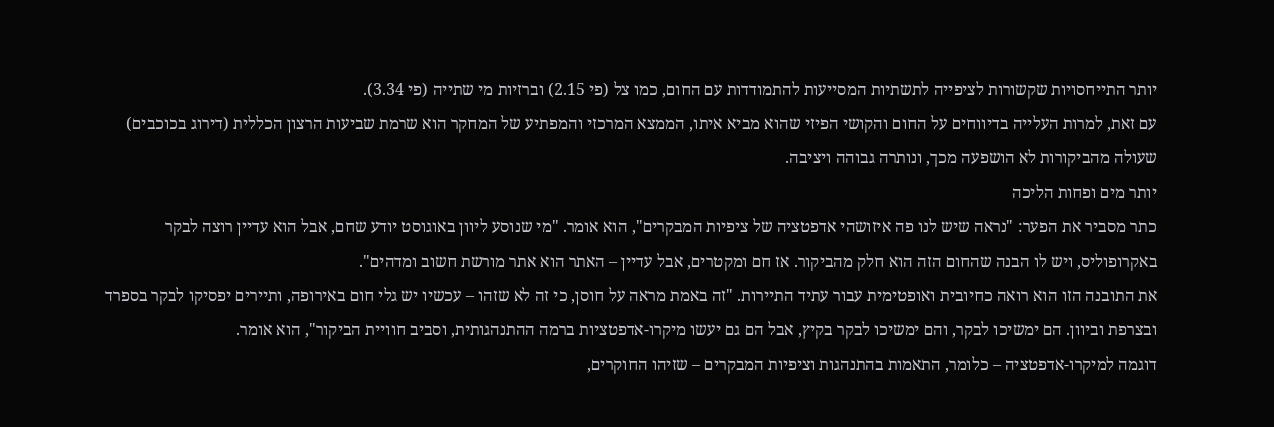יותר התייחסויות שקשורות לציפייה לתשתיות המסייעות להתמודדות עם החום, כמו צל (פי 2.15) וברזיות מי שתייה (פי 3.34).
עם זאת, למרות העלייה בדיווחים על החום והקושי הפיזי שהוא מביא איתו, הממצא המרכזי והמפתיע של המחקר הוא שרמת שביעות הרצון הכללית (דירוג בכוכבים) שעולה מהביקורות לא הושפעה מכך, ונותרה גבוהה ויציבה.
יותר מים ופחות הליכה
כתר מסביר את הפער: "נראה שיש לנו פה איזושהי אדפטציה של ציפיות המבקרים", הוא אומר. "מי שנוסע ליוון באוגוסט יודע שחם, אבל הוא עדיין רוצה לבקר באקרופוליס, ויש לו הבנה שהחום הזה הוא חלק מהביקור. אז חם ומקטרים, אבל עדיין – האתר הוא אתר מורשת חשוב ומדהים".
את התובנה הזו הוא רואה כחיובית ואופטימית עבור עתיד התיירות. "זה באמת מראה על חוסן, כי זה לא שזהו – עכשיו יש גלי חום באירופה, ותיירים יפסיקו לבקר בספרד ובצרפת וביוון. הם ימשיכו לבקר, והם ימשיכו לבקר בקיץ, אבל הם גם יעשו מיקרו-אדפטציות ברמה ההתנהגותית, וסביב חוויית הביקור", הוא אומר.
דוגמה למיקרו-אדפטציה – כלומר, התאמות בהתנהגות וציפיות המבקרים – שזיהו החוקרים,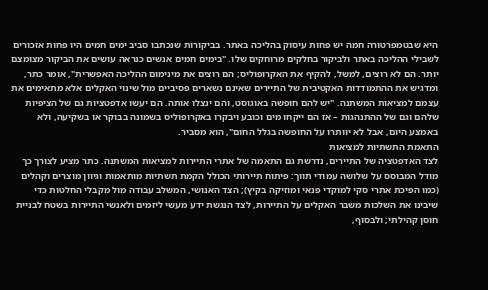היא שבטמפרטורה חמה יש פחות עיסוק בהליכה באתר. בביקורות שנכתבו סביב ימים חמים היו פחות אזכורים לשבילי ההליכה באתר ולביקור בחלקים מרוחקים שלו. "בימים חמים אנשים כנראה עושים את הביקור מצומצם יותר. הם לא רוצים, למשל, להקיף את האקרופוליס; הם רוצים את מינימום ההליכה האפשרית", אומר כתר, ומדגיש את ההתמודדות האקטיבית של התיירים שאינם נשארים פסיביים מול שינוי האקלים אלא מתאימים את עצמם למציאות המשתנה. "יש להם חופשה באוגוסט, והם ינצלו אותה. הם יעשו אדפטציות גם של הציפיות שלהם וגם של ההתנהגות – אז הם ייקחו מים וכובע ויבקרו באקרופוליס בשמונה בבוקר או בשקיעה, ולא באמצע היום, אבל לא יוותרו על החופשה בגלל החום", הוא מסביר.
התאמת התשתיות למציאות
לצד האדפטציה של התיירים, נדרשת גם התאמה של אתרי התיירות למציאות המשתנה. כתר מציע לצורך כך מודל המבוסס על שלושה עמודי תווך: פיתוח תיירותי הכולל הקמת תשתיות מותאמות וגיוון מוצרים וקהלים (כמו הפיכת אתרי סקי למוקדי פנאי ומוזיקה בקיץ); הצד האנושי, המשלב עבודה מול מקבלי החלטות כדי שיבינו את השלכות משבר האקלים על התיירות, לצד הנגשת ידע מעשי ליזמים ולאנשי התיירות בשטח לבניית חוסן קהילתי; ולבסוף,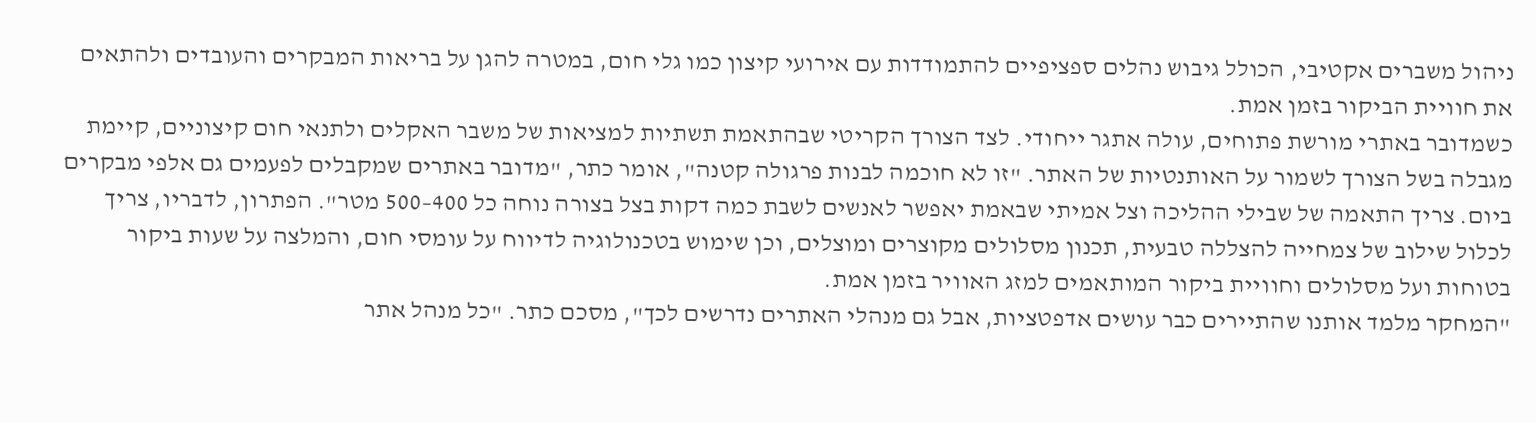ניהול משברים אקטיבי, הכולל גיבוש נהלים ספציפיים להתמודדות עם אירועי קיצון כמו גלי חום, במטרה להגן על בריאות המבקרים והעובדים ולהתאים את חוויית הביקור בזמן אמת.
כשמדובר באתרי מורשת פתוחים, עולה אתגר ייחודי. לצד הצורך הקריטי שבהתאמת תשתיות למציאות של משבר האקלים ולתנאי חום קיצוניים, קיימת מגבלה בשל הצורך לשמור על האותנטיות של האתר. "זו לא חוכמה לבנות פרגולה קטנה", אומר כתר, "מדובר באתרים שמקבלים לפעמים גם אלפי מבקרים ביום. צריך התאמה של שבילי ההליכה וצל אמיתי שבאמת יאפשר לאנשים לשבת כמה דקות בצל בצורה נוחה כל 400–500 מטר". הפתרון, לדבריו, צריך לכלול שילוב של צמחייה להצללה טבעית, תכנון מסלולים מקוצרים ומוצלים, וכן שימוש בטכנולוגיה לדיווח על עומסי חום, והמלצה על שעות ביקור בטוחות ועל מסלולים וחוויית ביקור המותאמים למזג האוויר בזמן אמת.
"המחקר מלמד אותנו שהתיירים כבר עושים אדפטציות, אבל גם מנהלי האתרים נדרשים לכך", מסכם כתר. "כל מנהל אתר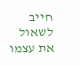חייב לשאול את עצמו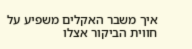איך משבר האקלים משפיע על חווית הביקור אצלו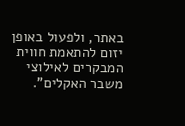באתר, ולפעול באופן יזום להתאמת חווית המבקרים לאילוצי משבר האקלים".